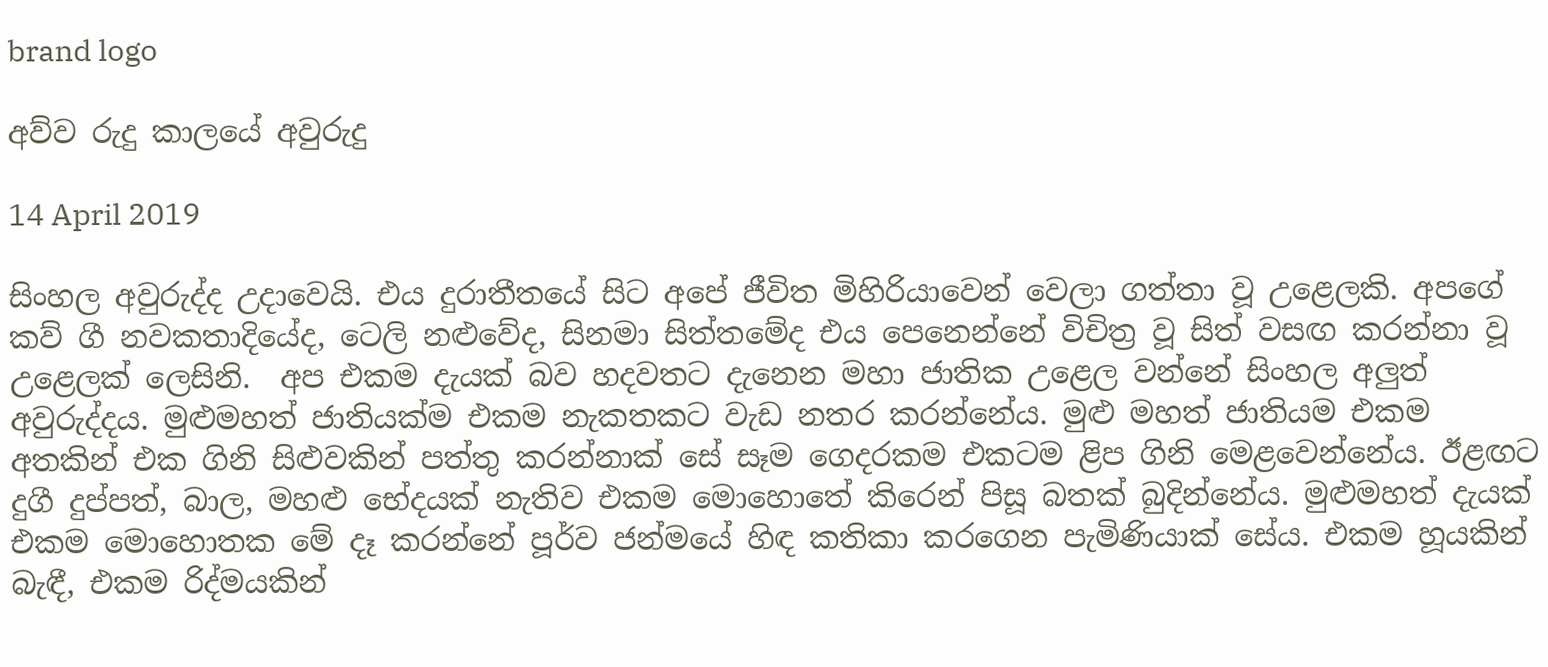brand logo

අව්ව රුදු කාලයේ අවුරුදු

14 April 2019

සිංහල අවුරුද්ද උදාවෙයි. එය දුරාතීතයේ සිට අපේ ජීවිත මිහිරියාවෙන් වෙලා ගත්තා වූ උළෙලකි. අපගේ කව් ගී නවකතාදියේද, ටෙලි නළුවේද, සිනමා සිත්තමේද එය පෙනෙන්නේ විචිත්‍ර වූ සිත් වසඟ කරන්නා වූ උළෙලක් ලෙසිනි.  අප එකම දැයක් බව හදවතට දැනෙන මහා ජාතික උළෙල වන්නේ සිංහල අලුත් අවුරුද්දය. මුළුමහත් ජාතියක්ම එකම නැකතකට වැඩ නතර කරන්නේය. මුළු මහත් ජාතියම එකම අතකින් එක ගිනි සිළුවකින් පත්තු කරන්නාක් සේ සෑම ගෙදරකම එකටම ළිප ගිනි මෙළවෙන්නේය. ඊළඟට දුගී දුප්පත්, බාල, මහළු භේදයක් නැතිව එකම මොහොතේ කිරෙන් පිසූ බතක් බුදින්නේය. මුළුමහත් දැයක් එකම මොහොතක මේ දෑ කරන්නේ පූර්ව ජන්මයේ හිඳ කතිකා කරගෙන පැමිණියාක් සේය. එකම හූයකින් බැඳී, එකම රිද්මයකින්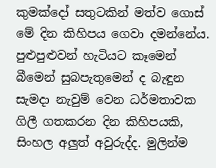කුමක්දෝ සතුටකින් මත්ව ගොස් මේ දින කිහිපය ගෙවා දමන්නේය. පුළුපුළුවන් හැටියට කෑමෙන් බීමෙන් සුබපැතුමෙන් ද බැඳුන සැමදා නැවුම් වෙන ධර්මතාවක ගිලී ගතකරන දින කිහිපයකි, සිංහල අලුත් අවුරුද්ද. මුලින්ම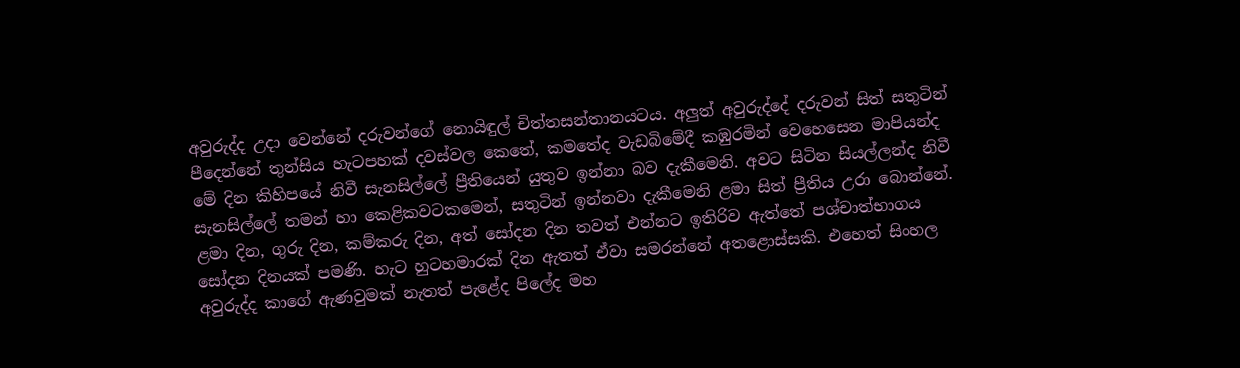අවුරුද්ද උදා වෙන්නේ දරුවන්ගේ නොයිඳුල් චිත්තසන්තානයටය. අලුත් අවුරුද්දේ දරුවන් සිත් සතුටින් පීදෙන්නේ තුන්සිය හැටපහක් දවස්වල කෙතේ, කමතේද වැඩබිමේදී කඹුරමින් වෙහෙසෙන මාපියන්ද මේ දින කිහිපයේ නිවී සැනසිල්ලේ ප්‍රීතියෙන් යුතුව ඉන්නා බව දැකීමෙනි. අවට සිටින සියල්ලන්ද නිවී සැනසිල්ලේ තමන් හා කෙළිකවටකමෙන්, සතුටින් ඉන්නවා දැකීමෙනි ළමා සිත් ප්‍රීතිය උරා බොන්නේ. ළමා දින, ගුරු දින, කම්කරු දින, අත් සෝදන දින තවත් එන්නට ඉතිරිව ඇත්තේ පශ්චාත්භාගය සෝදන දිනයක් පමණි. හැට හුටහමාරක් දින ඇතත් ඒවා සමරන්නේ අතළොස්සකි. එහෙත් සිංහල අවුරුද්ද කාගේ ඇණවුමක් නැතත් පැළේද පිලේද මහ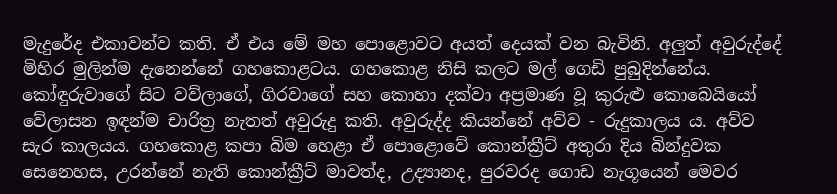මැදුරේද එකාවන්ව කති. ඒ එය මේ මහ පොළොවට අයත් දෙයක් වන බැවිනි. අලුත් අවුරුද්දේ මිහිර මුලින්ම දැනෙන්නේ ගහකොළටය. ගහකොළ නිසි කලට මල් ගෙඩි පුබුදින්නේය. කෝඳුරුවාගේ සිට වව්ලාගේ, ගිරවාගේ සහ කොහා දක්වා අප්‍රමාණ වූ කුරුළු කොබෙයියෝ වේලාසන ඉඳන්ම චාරිත්‍ර නැතත් අවුරුදු කති. අවුරුද්ද කියන්නේ අව්ව - රුදුකාලය ය. අව්ව සැර කාලයය. ගහකොළ කපා බිම හෙළා ඒ පොළොවේ කොන්ක්‍රීට් අතුරා දිය බින්දුවක සෙනෙහස, උරන්නේ නැති කොන්ක්‍රීට් මාවත්ද, උද්‍යානද, පුරවරද ගොඩ නැගූයෙන් මෙවර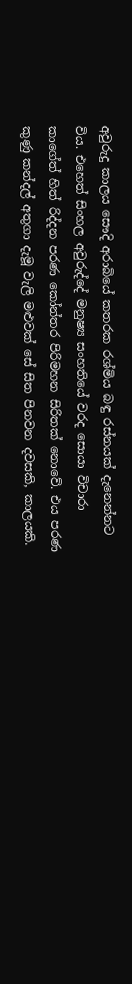අවුරුදු කාලය සෞදි අරාබියේ කතරක රශ්මිය බඳු රස්නයක් දැනෙන්නට විය. එහෙත් සිංහල අවුරුද්දේ මනුෂ්‍ය සංහතියේ වරද සොයා විචාරා කාගේත් හිත් රිද්දන පරණ කෝන්තර පිරිමහන සිරිතක් නොවේ. එය පරණ කුණු කන්දල් අතුගා දැමූ වැලි මළුවක් සේ සිත පිනවන දවසකි, කාලයකි.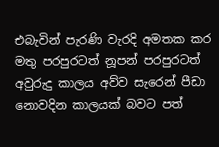එබැවින් පැරණි වැරදි අමතක කර මතු පරපුරටත් නූපන් පරපුරටත් අවුරුදු කාලය අව්ව සැරෙන් පීඩා නොවදින කාලයක් බවට පත්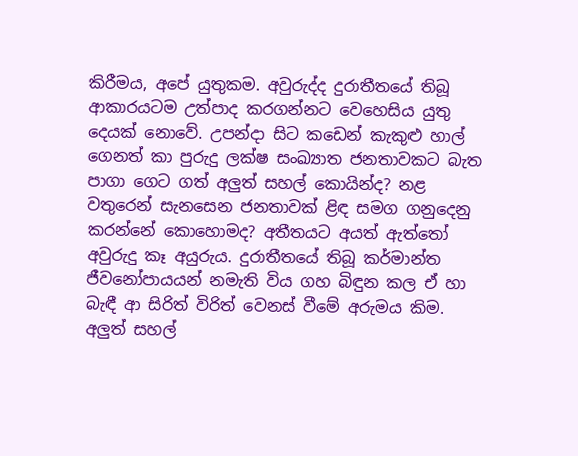කිරීමය, අපේ යුතුකම. අවුරුද්ද දුරාතීතයේ තිබූ ආකාරයටම උත්පාද කරගන්නට වෙහෙසිය යුතු දෙයක් නොවේ. උපන්දා සිට කඩෙන් කැකුළු හාල් ගෙනත් කා පුරුදු ලක්ෂ සංඛ්‍යාත ජනතාවකට බැත පාගා ගෙට ගත් අලුත් සහල් කොයින්ද? නළ වතුරෙන් සැනසෙන ජනතාවක් ළිඳ සමග ගනුදෙනු කරන්නේ කොහොමද? අතීතයට අයත් ඇත්තෝ අවුරුදු කෑ අයුරුය. දුරාතීතයේ තිබූ කර්මාන්ත ජීවනෝපායයන් නමැති විය ගහ බිඳුන කල ඒ හා බැඳී ආ සිරිත් විරිත් වෙනස් වීමේ අරුමය කිම. අලුත් සහල්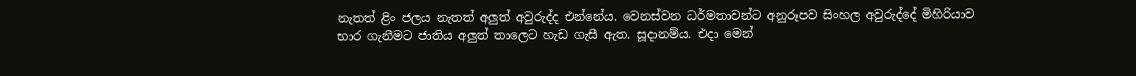නැතත් ළිං ජලය නැතත් අලුත් අවුරුද්ද එන්නේය. වෙනස්වන ධර්මතාවන්ට අනුරූපව සිංහල අවුරුද්දේ මිහිරියාව භාර ගැනීමට ජාතිය අලුත් තාලෙට හැඩ ගැසී ඇත. සූදානම්ය. එදා මෙන්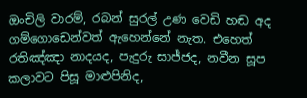ඔංචිලි වාරම්, රබන් සුරල් උණ වෙඩි හඬ අද ගම්ගොඩෙන්වත් ඇහෙන්නේ නැත. එහෙත් රතිඤ්ඤා නාදයද, පැදුරු සාජ්ජද, නවීන සූප කලාවට පිසූ මාළුපිනිද,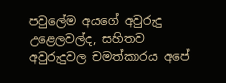පවුලේම අයගේ අවුරුදු උළෙලවල්ද, සහිතව අවුරුදුවල චමත්කාරය අපේ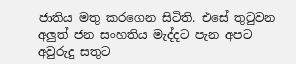ජාතිය මතු කරගෙන සිටිති. එසේ තුටුවන අලුත් ජන සංහතිය මැද්දට පැන අපට අවුරුදු සතුට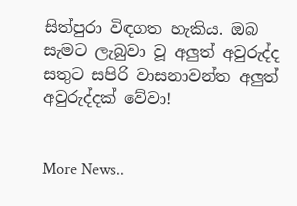සිත්පුරා විඳගත හැකිය. ඔබ සැමට ලැබුවා වූ අලුත් අවුරුද්ද සතුට සපිරි වාසනාවන්ත අලුත් අවුරුද්දක් වේවා!


More News..